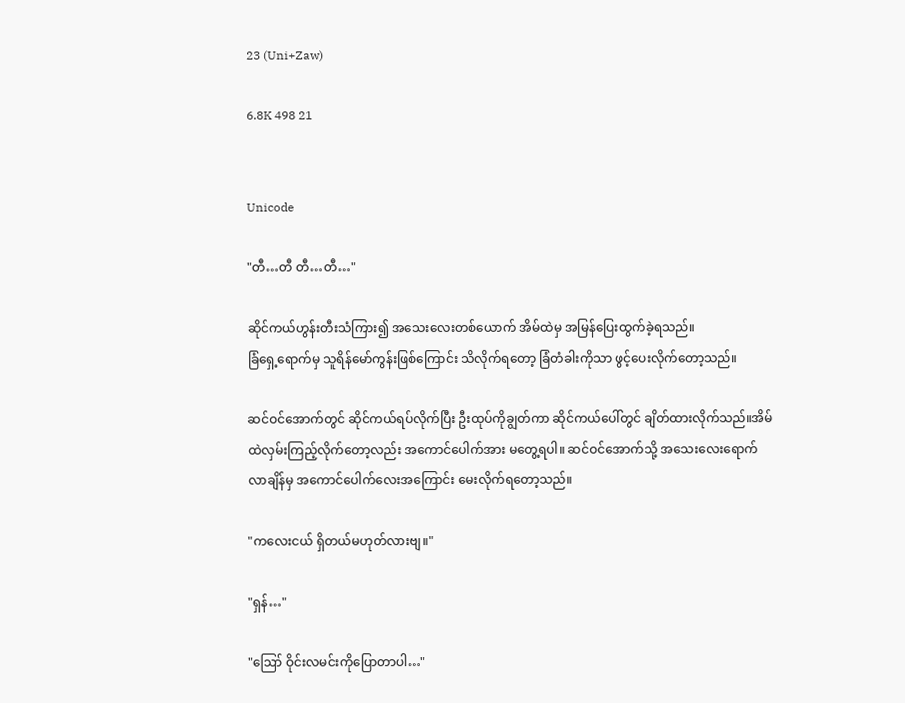23 (Uni+Zaw)

6.8K 498 21


Unicode

"တီ…တီ တီ…တီ…"

ဆိုင်ကယ်ဟွန်းတီးသံကြား၍ အသေးလေးတစ်ယောက် အိမ်ထဲမှ အမြန်ပြေးထွက်ခဲ့ရသည်။
ခြံရှေ့ရောက်မှ သူရိန်မော်ကွန်းဖြစ်ကြောင်း သိလိုက်ရတော့ ခြံတံခါးကိုသာ ဖွင့်ပေးလိုက်တော့သည်။

ဆင်ဝင်အောက်တွင် ဆိုင်ကယ်ရပ်လိုက်ပြီး ဦးထုပ်ကိုချွတ်ကာ ဆိုင်ကယ်ပေါ်တွင် ချိတ်ထားလိုက်သည်။အိမ်ထဲလှမ်းကြည့်လိုက်တော့လည်း အကောင်ပေါက်အား မတွေ့ရပါ။ ဆင်ဝင်အောက်သို့ အသေးလေးရောက်လာချိန်မှ အကောင်ပေါက်လေးအကြောင်း မေးလိုက်ရတော့သည်။

"ကလေးငယ် ရှိတယ်မဟုတ်လားဗျ။"

"ရှန်…"

"ဪ ဝိုင်းလမင်းကိုပြောတာပါ…"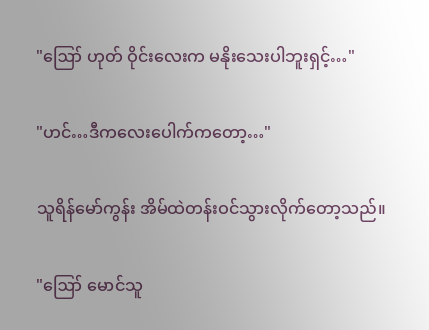"ဪ ဟုတ် ဝိုင်းလေးက မနိုးသေးပါဘူးရှင့်…"

"ဟင်…ဒီကလေးပေါက်ကတော့…"

သူရိန်မော်ကွန်း အိမ်ထဲတန်းဝင်သွားလိုက်တော့သည်။

"ဪ မောင်သူ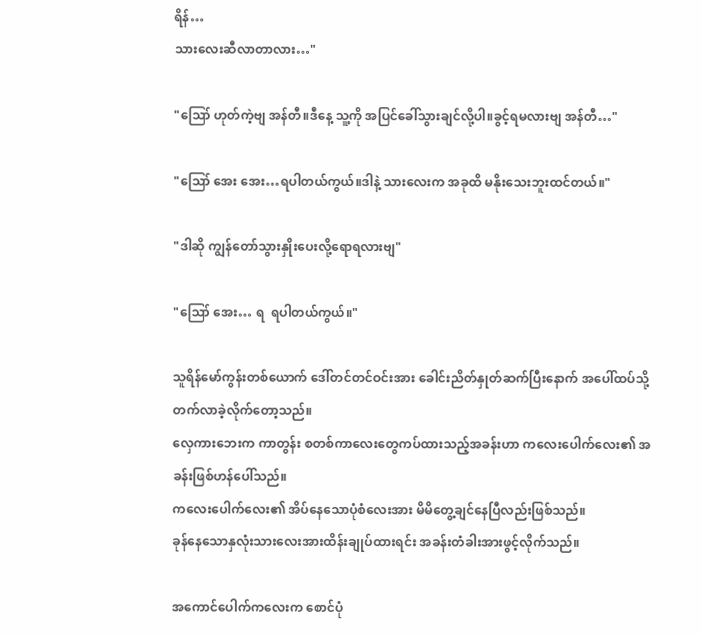ရိန်…
သားလေးဆီလာတာလား…"

"ဪ ဟုတ်ကဲ့ဗျ အန်တီ။ဒီနေ့ သူ့ကို အပြင်ခေါ်သွားချင်လို့ပါ။ခွင့်ရမလားဗျ အန်တီ…"

"ဪ အေး အေး…ရပါတယ်ကွယ်။ဒါနဲ့ သားလေးက အခုထိ မနိုးသေးဘူးထင်တယ်။"

"ဒါဆို ကျွန်တော်သွားနှိုးပေးလို့ရောရလားဗျ"

"ဪ အေး… ရ  ရပါတယ်ကွယ်။"

သူရိန်မော်ကွန်းတစ်ယောက် ဒေါ်တင်တင်ဝင်းအား ခေါင်းညိတ်နှုတ်ဆက်ပြီးနောက် အပေါ်ထပ်သို့တက်လာခဲ့လိုက်တော့သည်။
လှေကားဘေးက ကာတွန်း စတစ်ကာလေးတွေကပ်ထားသည့်အခန်းဟာ ကလေးပေါက်လေး၏ အခန်းဖြစ်ဟန်ပေါ်သည်။
ကလေးပေါက်လေး၏ အိပ်နေသောပုံစံလေးအား မိမိတွေ့ချင်နေပြီလည်းဖြစ်သည်။
ခုန်နေသောနှလုံးသားလေးအားထိန်းချုပ်ထားရင်း အခန်းတံခါးအားဖွင့်လိုက်သည်။

အကောင်ပေါက်ကလေးက စောင်ပုံ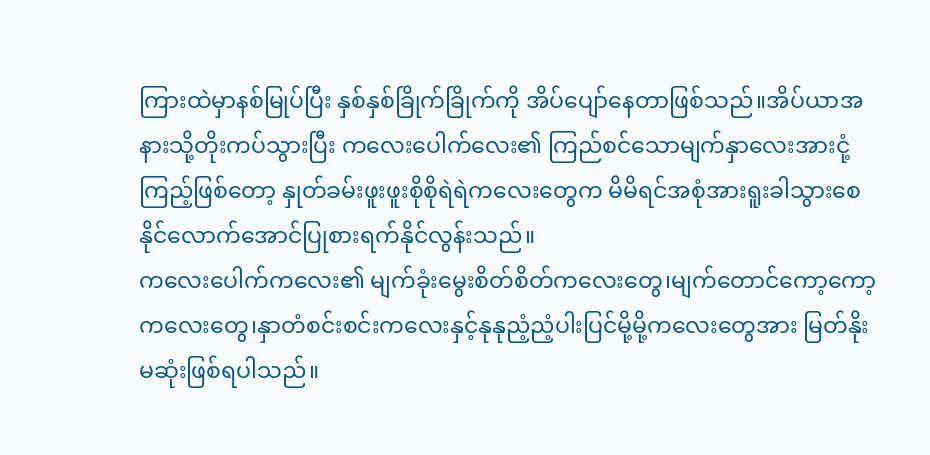ကြားထဲမှာနစ်မြုပ်ပြီး နှစ်နှစ်ခြိုက်ခြိုက်ကို အိပ်ပျော်နေတာဖြစ်သည်။အိပ်ယာအနားသို့တိုးကပ်သွားပြီး ကလေးပေါက်လေး၏ ကြည်စင်သောမျက်နှာလေးအားငုံ့ကြည့်ဖြစ်တော့ နှုတ်ခမ်းဖူးဖူးစိုစိုရဲရဲကလေးတွေက မိမိရင်အစုံအားရူးခါသွားစေနိုင်လောက်အောင်ပြုစားရက်နိုင်လွန်းသည်။
ကလေးပေါက်ကလေး၏ မျက်ခုံးမွေးစိတ်စိတ်ကလေးတွေ၊မျက်တောင်ကော့ကော့ကလေးတွေ၊နှာတံစင်းစင်းကလေးနှင့်နုနုညံ့ညံ့ပါးပြင်မို့မို့ကလေးတွေအား မြတ်နိုးမဆုံးဖြစ်ရပါသည်။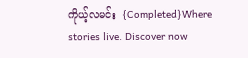ကိုယ့်လမင်း  {Completed}Where stories live. Discover now